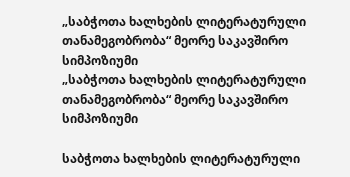„საბჭოთა ხალხების ლიტერატურული თანამეგობრობა“ მეორე საკავშირო სიმპოზიუმი
„საბჭოთა ხალხების ლიტერატურული თანამეგობრობა“ მეორე საკავშირო სიმპოზიუმი

საბჭოთა ხალხების ლიტერატურული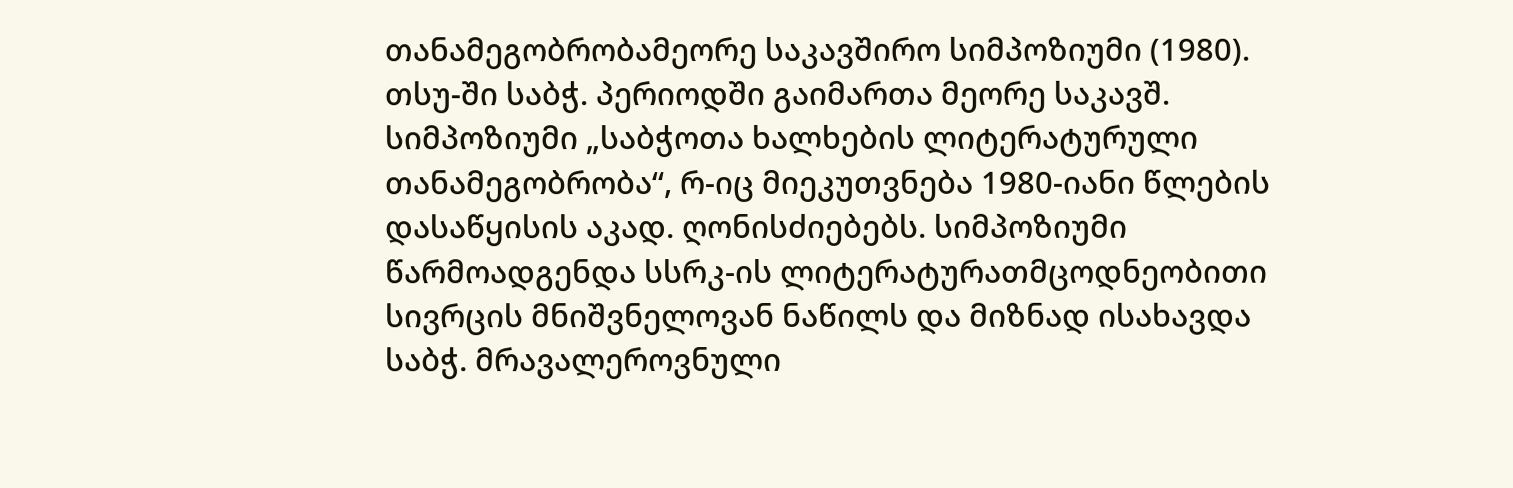თანამეგობრობამეორე საკავშირო სიმპოზიუმი (1980). თსუ-ში საბჭ. პერიოდში გაიმართა მეორე საკავშ. სიმპოზიუმი „საბჭოთა ხალხების ლიტერატურული თანამეგობრობა“, რ-იც მიეკუთვნება 1980-იანი წლების დასაწყისის აკად. ღონისძიებებს. სიმპოზიუმი წარმოადგენდა სსრკ-ის ლიტერატურათმცოდნეობითი სივრცის მნიშვნელოვან ნაწილს და მიზნად ისახავდა საბჭ. მრავალეროვნული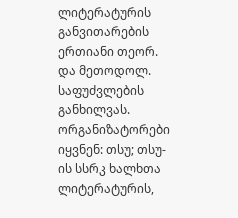ლიტერატურის განვითარების ერთიანი თეორ. და მეთოდოლ. საფუძვლების განხილვას. ორგანიზატორები იყვნენ: თსუ; თსუ-ის სსრკ ხალხთა ლიტერატურის,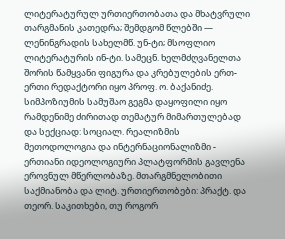ლიტერატურულ ურთიერთობათა და მხატვრული თარგმანის კათედრა; შემდგომ წლებში — ლენინგრადის სახელმწ. უნ-ტი; მსოფლიო ლიტერატურის ინ-ტი. სამეცნ. ხელმძღვანელთა შორის წამყვანი ფიგურა და კრებულების ერთ-ერთი რედაქტორი იყო პროფ. ო. ბაქანიძე. სიმპოზიუმის სამუშაო გეგმა დაყოფილი იყო რამდენიმე ძირითად თემატურ მიმართულებად და სექციად: სოციალ. რეალიზმის მეთოდოლოგია და ინტერნაციონალიზმი - ერთიანი იდეოლოგიური პლატფორმის გავლენა ეროვნულ მწერლობაზე. მთარგმნელობითი საქმიანობა და ლიტ. ურთიერთობები: პრაქტ. და თეორ. საკითხები, თუ როგორ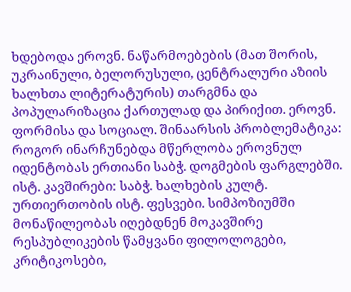ხდებოდა ეროვნ. ნაწარმოებების (მათ შორის, უკრაინული, ბელორუსული, ცენტრალური აზიის ხალხთა ლიტერატურის) თარგმნა და პოპულარიზაცია ქართულად და პირიქით. ეროვნ. ფორმისა და სოციალ. შინაარსის პრობლემატიკა: როგორ ინარჩუნებდა მწერლობა ეროვნულ იდენტობას ერთიანი საბჭ. დოგმების ფარგლებში. ისტ. კავშირები: საბჭ. ხალხების კულტ. ურთიერთობის ისტ. ფესვები. სიმპოზიუმში მონაწილეობას იღებდნენ მოკავშირე რესპუბლიკების წამყვანი ფილოლოგები, კრიტიკოსები,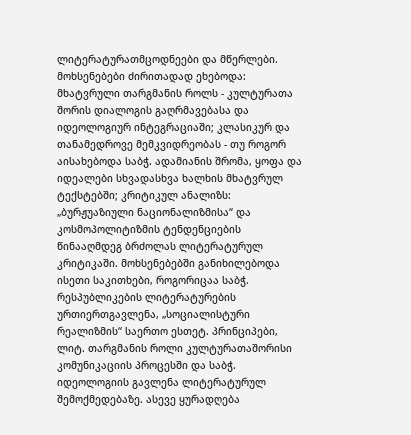ლიტერატურათმცოდნეები და მწერლები. მოხსენებები ძირითადად ეხებოდა: მხატვრული თარგმანის როლს - კულტურათა შორის დიალოგის გაღრმავებასა და იდეოლოგიურ ინტეგრაციაში; კლასიკურ და თანამედროვე მემკვიდრეობას - თუ როგორ აისახებოდა საბჭ. ადამიანის შრომა, ყოფა და იდეალები სხვადასხვა ხალხის მხატვრულ ტექსტებში; კრიტიკულ ანალიზს: „ბურჟუაზიული ნაციონალიზმისა“ და კოსმოპოლიტიზმის ტენდენციების წინააღმდეგ ბრძოლას ლიტერატურულ კრიტიკაში. მოხსენებებში განიხილებოდა ისეთი საკითხები, როგორიცაა საბჭ. რესპუბლიკების ლიტერატურების ურთიერთგავლენა, „სოციალისტური რეალიზმის“ საერთო ესთეტ. პრინციპები, ლიტ. თარგმანის როლი კულტურათაშორისი კომუნიკაციის პროცესში და საბჭ. იდეოლოგიის გავლენა ლიტერატურულ შემოქმედებაზე. ასევე ყურადღება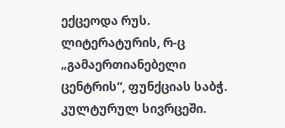ექცეოდა რუს. ლიტერატურის, რ-ც „გამაერთიანებელი ცენტრის“, ფუნქციას საბჭ. კულტურულ სივრცეში.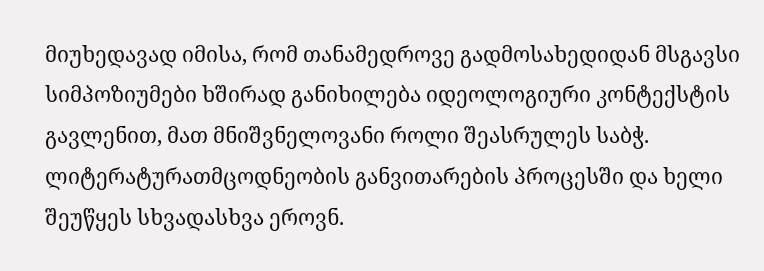მიუხედავად იმისა, რომ თანამედროვე გადმოსახედიდან მსგავსი სიმპოზიუმები ხშირად განიხილება იდეოლოგიური კონტექსტის გავლენით, მათ მნიშვნელოვანი როლი შეასრულეს საბჭ. ლიტერატურათმცოდნეობის განვითარების პროცესში და ხელი შეუწყეს სხვადასხვა ეროვნ.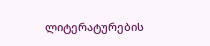ლიტერატურების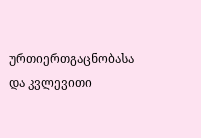ურთიერთგაცნობასა და კვლევითი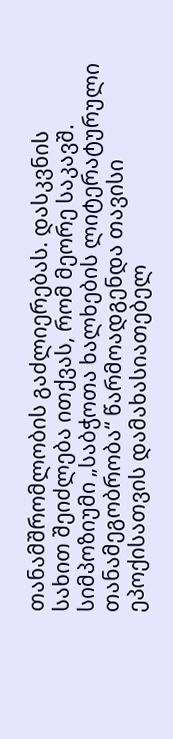თანამშრომლობის გაძლიერებას. დასკვნის სახით შეიძლება ითქვას, რომ მეორე საკავშ. სიმპოზიუმი „საბჭოთა ხალხების ლიტერატურული თანამეგობრობა“ წარმოადგენდა თავისი ეპოქისათვის დამახასიათებელ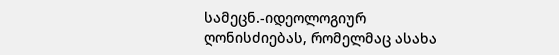სამეცნ.-იდეოლოგიურ ღონისძიებას, რომელმაც ასახა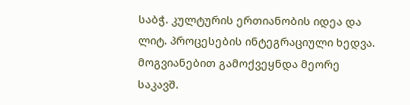საბჭ. კულტურის ერთიანობის იდეა და ლიტ. პროცესების ინტეგრაციული ხედვა. მოგვიანებით გამოქვეყნდა მეორე საკავშ.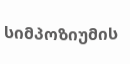სიმპოზიუმის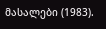მასალები (1983).